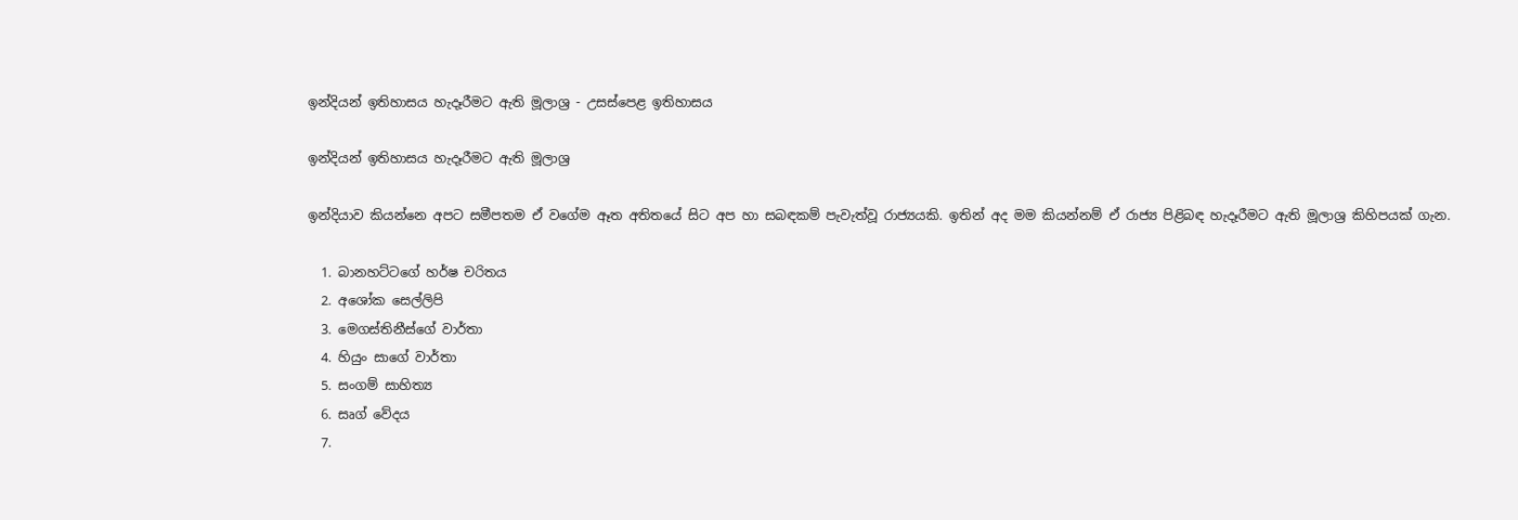ඉන්දියන් ඉතිහාසය හැදෑරීමට ඇති මූලාශ්‍ර - උසස්පෙළ ඉතිහාසය

ඉන්දියන් ඉතිහාසය හැදෑරීමට ඇති මූලාශ්‍ර

ඉන්දියාව කියන්නෙ අපට සමීපතම ඒ වගේම ඈත අතිතයේ සිට අප හා සබඳකම් පැවැත්වූ රාජ්‍යයකි. ඉතින් අද මම කියන්නම් ඒ රාජ්‍ය පිළිබඳ හැදෑරීමට ඇති මූලාශ්‍ර කිහිපයක් ගැන.

  1. බානහට්ටගේ හර්ෂ චරිතය
  2. අශෝක සෙල්ලිපි
  3. මෙගස්තිනීස්ගේ වාර්තා
  4. හියුං සාගේ වාර්තා
  5. සංගම් සාහිත්‍ය
  6. සෘග් වේදය
  7.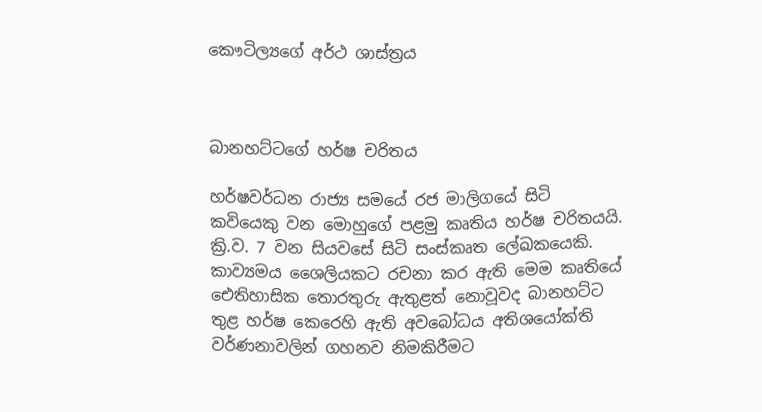කෞටිල්‍යගේ අර්ථ ශාස්ත්‍රය



බානහට්ටගේ හර්ෂ චරිතය

හර්ෂවර්ධන රාජ්‍ය සමයේ රජ මාලිගයේ සිටි කවියෙකු වන මොහුගේ පළමු කෘතිය හර්ෂ චරිතයයි. ක්‍රි.ව. 7 වන සියවසේ සිටි සංස්කෘත ලේඛකයෙකි. කාව්‍යමය ශෛලියකට රචනා කර ඇති මෙම කෘතියේ ඓතිහාසික තොරතුරු ඇතුළත් නොවූවද බානහට්ට තුළ හර්ෂ කෙරෙහි ඇති අවබෝධය අතිශයෝක්ති වර්ණනාවලින් ගහනව නිමකිරීමට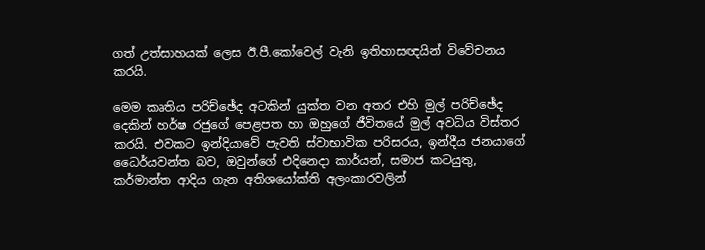ගත් උත්සාහයක් ලෙස ඊ.පී.කෝවෙල් වැනි ඉතිහාසඥයින් විවේචනය කරයි.

මෙම කෘතිය පරිච්ඡේද අටකින් යුක්ත වන අතර එහි මුල් පරිච්ඡේද දෙකින් හර්ෂ රජුගේ පෙළපත හා ඔහුගේ ජීවිතයේ මුල් අවධිය විස්තර කරයි. එවකට ඉන්දියාවේ පැවති ස්වාභාවික පරිසරය, ඉන්දීය ජනයාගේ ධෛර්යවන්ත බව, ඔවුන්ගේ එදිනෙදා කාර්යන්, සමාජ කටයුතු, කර්මාන්ත ආදිය ගැන අතිශයෝක්ති අලංකාරවලින්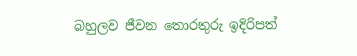බහුලව ජීවන තොරතුරු ඉදිරිපත්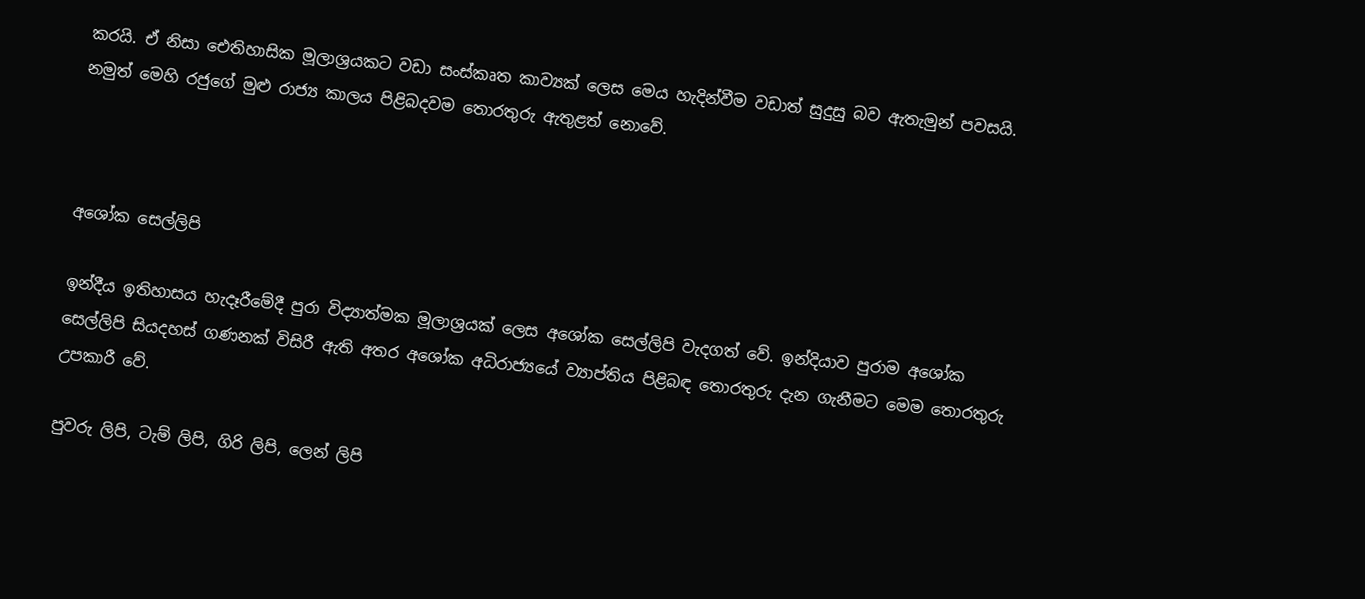කරයි. ඒ නිසා ඓතිහාසික මූලාශ්‍රයකට වඩා සංස්කෘත කාව්‍යක් ලෙස මෙය හැදින්වීම වඩාත් සුදුසු බව ඇතැමුන් පවසයි.  නමුත් මෙහි රජුගේ මුළු රාජ්‍ය කාලය පිළිබදවම තොරතුරු ඇතුළත් නොවේ.



අශෝක සෙල්ලිපි

ඉන්දීය ඉතිහාසය හැදෑරීමේදී පුරා විද්‍යාත්මක මූලාශ්‍රයක් ලෙස අශෝක සෙල්ලිපි වැදගත් වේ. ඉන්දියාව පුරාම අශෝක සෙල්ලිපි සියදහස් ගණනක් විසිරී ඇති අතර අශෝක අධිරාජ්‍යයේ ව්‍යාප්තිය පිළිබඳ තොරතුරු දැන ගැනීමට මෙම තොරතුරු උපකාරී වේ.

පුවරු ලිපි, ටැම් ලිපි, ගිරි ලිපි, ලෙන් ලිපි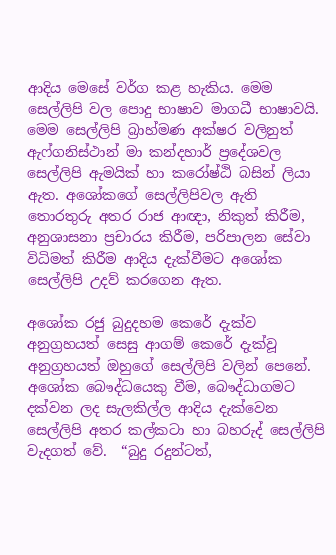ආදිය මෙසේ වර්ග කළ හැකිය. මෙම සෙල්ලිපි වල පොදු භාෂාව මාගධී භාෂාවයි. මෙම සෙල්ලිපි බ්‍රාහ්මණ අක්ෂර වලිනුත් ඇෆ්ගනිස්ථාන් මා කන්දහාර් ප්‍රදේශවල සෙල්ලිපි ඇමයික් හා කරෝෂ්ඨි බසින් ලියා ඇත. අශෝකගේ සෙල්ලිපිවල ඇති තොරතුරු අතර රාජ ආඥා, නිකුත් කිරීම, අනුශාසනා ප්‍රචාරය කිරීම, පරිපාලන සේවා විධිමත් කිරීම ආදිය දැක්වීමට අශෝක සෙල්ලිපි උදව් කරගෙන ඇත.

අශෝක රජු බුදුදහම කෙරේ දැක්ව අනුග්‍රහයත් සෙසු ආගම් ‍කෙරේ දැක්වූ අනුග්‍රහයත් ඔහුගේ ‍සෙල්ලිපි වලින් පෙනේ. අශෝක බෞද්ධයෙකු වීම, බෞද්ධාගමට දක්වන ලද සැලකිල්ල ආදිය දැක්වෙන සෙල්ලිපි අතර කල්කටා හා බහරුද් සෙල්ලිපි වැදගත් වේ.  “බුදු රදුන්ටත්,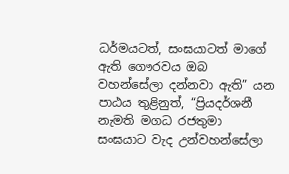ධර්මයටත්, සංඝයාටත් මාගේ ඇති ගෞරවය ඔබ වහන්සේලා දන්නවා ඇති” යන පාඨය තුළිනුත්, “ප්‍රියදර්ශනී නැමති මගධ රජතුමා සංඝයාට වැද උන්වහන්සේලා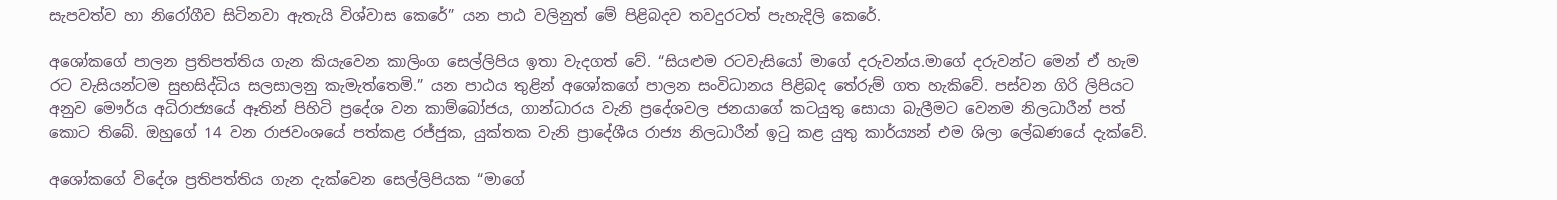සැපවත්ව හා නිරෝගීව සිටිනවා ඇතැයි විශ්වාස ‍කෙරේ” යන පාඨ වලිනුත් මේ පිළිබදව තවදුරටත් පැහැදිලි කෙරේ.

අශෝකගේ පාලන ප්‍රතිපත්තිය ගැන කියැවෙන කාලිංග සෙල්ලිපිය ඉතා වැදගත් වේ. “සියළුම රටවැසියෝ මාගේ දරුවන්ය.මාගේ දරුවන්ට මෙන් ඒ හැම රට වැසියන්ටම සුභසිද්ධිය සලසාලනු කැමැත්තෙමි.” යන පාඨය තුළින් අශෝකගේ පාලන සංවිධානය පිළිබද තේරුම් ගත හැකිවේ. පස්වන ගිරි ලිපියට අනුව මෞර්ය අධිරාජ්‍යයේ ඈතින් පිහිටි ප්‍රදේශ වන කාම්බෝජය, ගාන්ධාරය වැනි ප්‍රදේශවල ජනයාගේ කටයුතු සොයා බැලීමට වෙනම නිලධාරීන් පත් කොට තිබේ. ඔහුගේ 14 වන රාජවංශයේ පත්කළ රජ්ජුක, යුක්තක වැනි ප්‍රාදේශීය රාජ්‍ය නිලධාරීන් ඉටු කළ යුතු කාර්ය්‍යන් එම ශිලා ලේඛණයේ දැක්වේ.

අශෝකගේ විදේශ ප්‍රතිපත්තිය ගැන දැක්වෙන සෙල්ලිපියක “මාගේ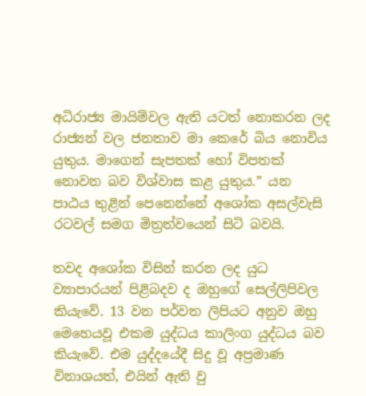අධිරාජ්‍ය මායිම්වල ඇති යටත් නොකරන ලද රාජ්‍යන් වල ජනතාව මා ‍කෙරේ බිය නොවිය යුතුය. මාගෙන් සැපතක් හෝ විපතක් නොවන බව විශ්වාස කළ යුතුය.” යන පාඨය තුළින් පෙනෙන්නේ අශෝක අසල්වැසි රටවල් සමග මිත්‍රත්වයෙන් සිටි බවයි.

තවද අශෝක විසින් කරන ලද යුධ ව්‍යාපාරයන් පිළිබදව ද ඔහුගේ සෙල්ලිපිවල කියැවේ. 13 වන පර්වත ලිපියට අනුව ඔහු මෙහෙයවූ එකම යුද්ධය කාලිංග යුද්ධය බව කියැවේ. එම යුද්දයේදී සිදු වූ අප්‍රමාණ විනාශයත්, එයින් ඇති වු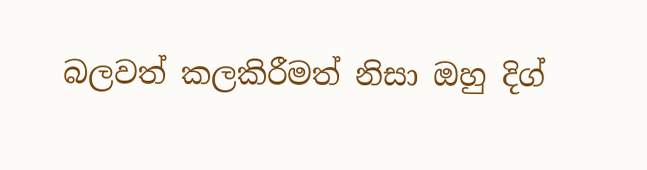බලවත් කලකිරීමත් නිසා ඔහු දිග්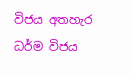විජය අතහැර ධර්ම විජය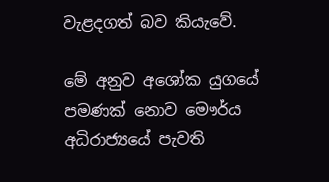වැළදගත් බව කියැවේ.

මේ අනුව අශෝක යුගයේ පමණක් නොව මෞර්ය අධිරාජ්‍යයේ පැවති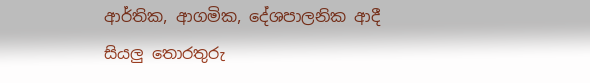ආර්තික, ආගමික, දේශපාලනික ආදී සියලු තොරතුරු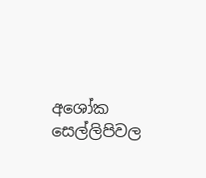අශෝක සෙල්ලිපිවල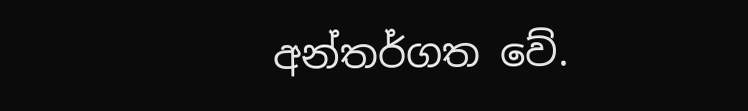අන්තර්ගත වේ.